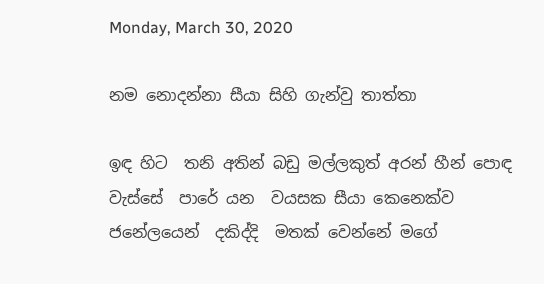Monday, March 30, 2020

නම නොදන්නා සීයා සිහි ගැන්වු තාත්තා

ඉඳ හිට  තනි අතින් බඩු මල්ලකුත් අරන් හීන් පොඳ වැස්සේ  පාරේ යන  වයසක සීයා කෙනෙක්ව ජනේලයෙන්  දකිද්දි  මතක් වෙන්නේ මගේ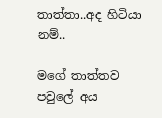තාත්තා..අද හිටියා නම්..

මගේ තාත්තව පවුලේ අය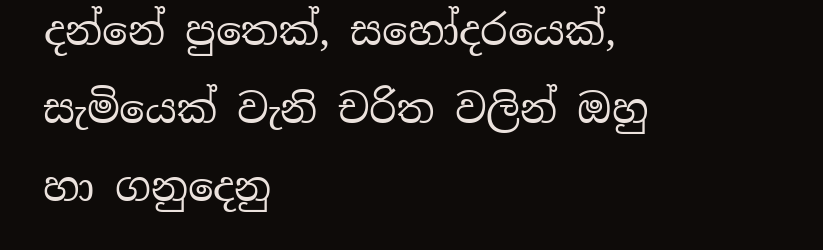දන්නේ පුතෙක්, සහෝදරයෙක්, සැමියෙක් වැනි චරිත වලින් ඔහු හා ගනුදෙනු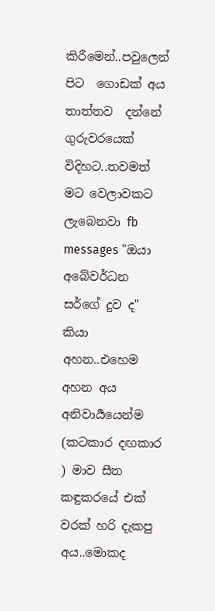කිරීමෙන්..පවුලෙන් පිට  ගොඩක් අය තාත්තව  දන්නේ ගුරුවරයෙක් විදිහට..තවමත් මට වෙලාවකට ලැබෙනවා fb messages "ඔයා අබේවර්ධන සර්ගේ දුව ද" කියා අහන..එහෙම අහන අය අනිවාර්‍යයෙන්ම (කටකාර දඟකාර ) මාව සීත කඳුකරයේ එක් වරක් හරි දැකපු අය..මොකද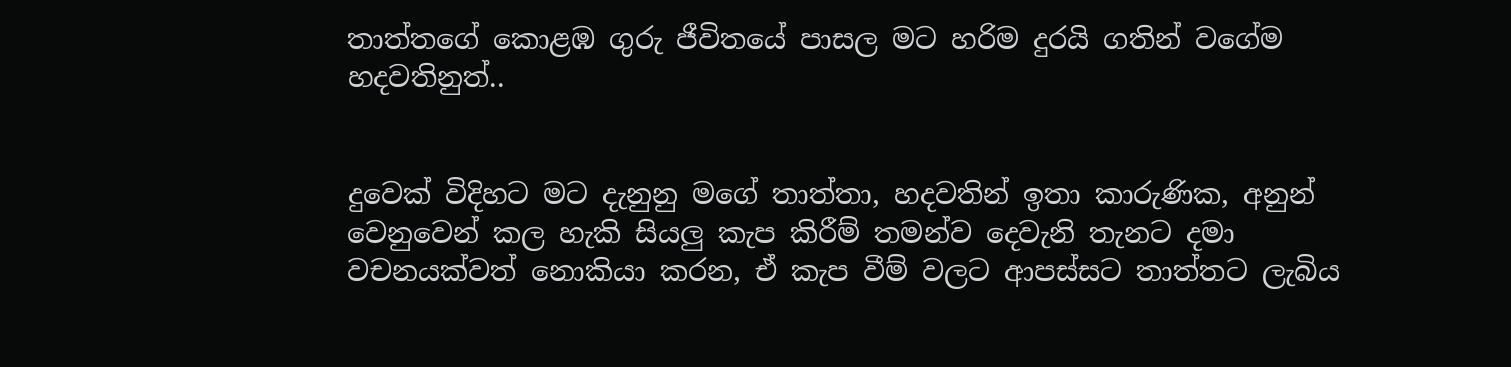තාත්තගේ කොළඹ ගුරු ජීවිතයේ පාසල මට හරිම දුරයි ගතින් වගේම හදවතිනුත්..


දුවෙක් විදිහට මට දැනුනු මගේ තාත්තා, හදවතින් ඉතා කාරුණික, අනුන් වෙනුවෙන් කල හැකි සියලු කැප කිරීම් තමන්ව දෙවැනි තැනට දමා  වචනයක්වත් නොකියා කරන, ඒ කැප වීම් වලට ආපස්සට තාත්තට ලැබිය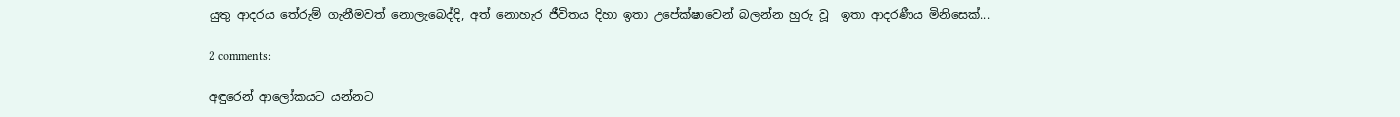යුතු ආදරය තේරුම් ගැනීමවත් නොලැබෙද්දි, අත් නොහැර ජීවිතය දිහා ඉතා උපේක්ෂාවෙන් බලන්න හුරු වූ  ඉතා ආදරණීය මිනිසෙක්...

2 comments:

අඳුරෙන් ආලෝකයට යන්නට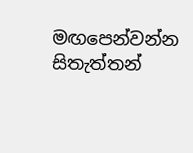මඟපෙන්වන්න සිතැත්තන්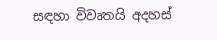සඳහා විවෘතයි අදහස්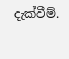දැක්වීම්.